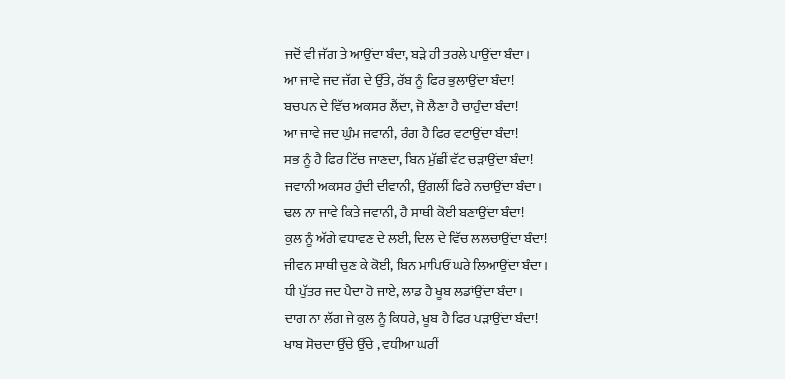ਜਦੋਂ ਵੀ ਜੱਗ ਤੇ ਆਉਂਦਾ ਬੰਦਾ, ਬੜੇ ਹੀ ਤਰਲੇ ਪਾਉਂਦਾ ਬੰਦਾ।
ਆ ਜਾਵੇ ਜਦ ਜੱਗ ਦੇ ਉੱਤੇ, ਰੱਬ ਨੂੰ ਫਿਰ ਭੁਲਾਉਂਦਾ ਬੰਦਾ!
ਬਚਪਨ ਦੇ ਵਿੱਚ ਅਕਸਰ ਲੈਂਦਾ, ਜੋ ਲੈਣਾ ਹੈ ਚਾਹੁੰਦਾ ਬੰਦਾ!
ਆ ਜਾਵੇ ਜਦ ਘੁੰਮ ਜਵਾਨੀ, ਰੰਗ ਹੈ ਫਿਰ ਵਟਾਉਂਦਾ ਬੰਦਾ!
ਸਭ ਨੂੰ ਹੈ ਫਿਰ ਟਿੱਚ ਜਾਣਦਾ, ਬਿਨ ਮੁੱਛੀਂ ਵੱਟ ਚੜਾਉਂਦਾ ਬੰਦਾ!
ਜਵਾਨੀ ਅਕਸਰ ਹੁੰਦੀ ਦੀਵਾਨੀ, ਉਂਗਲੀਂ ਫਿਰੇ ਨਚਾਉਂਦਾ ਬੰਦਾ।
ਢਲ ਨਾ ਜਾਵੇ ਕਿਤੇ ਜਵਾਨੀ, ਹੈ ਸਾਥੀ ਕੋਈ ਬਣਾਉਂਦਾ ਬੰਦਾ!
ਕੁਲ ਨੂੰ ਅੱਗੇ ਵਧਾਵਣ ਦੇ ਲਈ, ਦਿਲ ਦੇ ਵਿੱਚ ਲਲਚਾਉਂਦਾ ਬੰਦਾ!
ਜੀਵਨ ਸਾਥੀ ਚੁਣ ਕੇ ਕੋਈ, ਬਿਨ ਮਾਪਿਓਂ ਘਰੇ ਲਿਆਉਂਦਾ ਬੰਦਾ।
ਧੀ ਪੁੱਤਰ ਜਦ ਪੈਦਾ ਹੋ ਜਾਏ, ਲਾਡ ਹੈ ਖੂਬ ਲਡਾਂਉਂਦਾ ਬੰਦਾ।
ਦਾਗ ਨਾ ਲੱਗ ਜੇ ਕੁਲ ਨੂੰ ਕਿਧਰੇ, ਖੂਬ ਹੈ ਫਿਰ ਪੜਾਉਂਦਾ ਬੰਦਾ!
ਖਾਬ ਸੋਚਦਾ ਉੱਚੇ ਉੱਚੇ , ਵਧੀਆ ਘਰੀਂ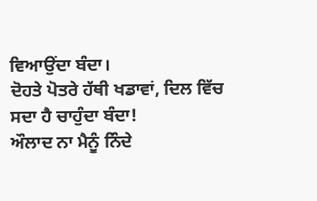ਵਿਆਉਂਦਾ ਬੰਦਾ।
ਦੋਹਤੇ ਪੋਤਰੇ ਹੱਥੀ ਖਡਾਵਾਂ, ਦਿਲ ਵਿੱਚ ਸਦਾ ਹੈ ਚਾਹੁੰਦਾ ਬੰਦਾ!
ਔਲਾਦ ਨਾ ਮੈਨੂੰ ਨਿੰਦੇ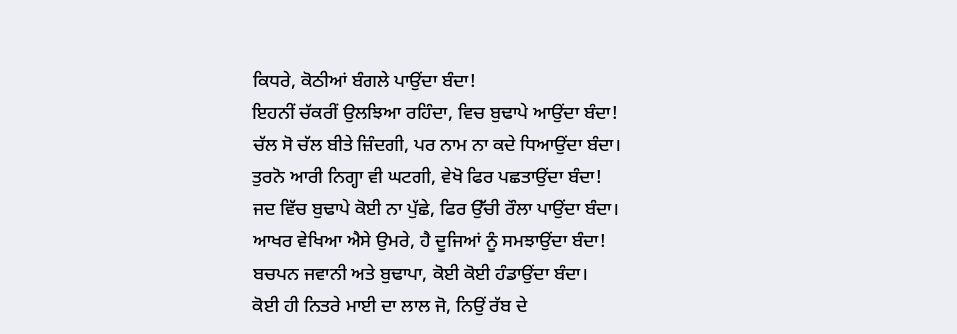ਕਿਧਰੇ, ਕੋਠੀਆਂ ਬੰਗਲੇ ਪਾਉਂਦਾ ਬੰਦਾ!
ਇਹਨੀਂ ਚੱਕਰੀਂ ਉਲਝਿਆ ਰਹਿੰਦਾ, ਵਿਚ ਬੁਢਾਪੇ ਆਉਂਦਾ ਬੰਦਾ!
ਚੱਲ ਸੋ ਚੱਲ ਬੀਤੇ ਜ਼ਿੰਦਗੀ, ਪਰ ਨਾਮ ਨਾ ਕਦੇ ਧਿਆਉਂਦਾ ਬੰਦਾ।
ਤੁਰਨੋ ਆਰੀ ਨਿਗ੍ਹਾ ਵੀ ਘਟਗੀ, ਵੇਖੋ ਫਿਰ ਪਛਤਾਉਂਦਾ ਬੰਦਾ!
ਜਦ ਵਿੱਚ ਬੁਢਾਪੇ ਕੋਈ ਨਾ ਪੁੱਛੇ, ਫਿਰ ਉੱਚੀ ਰੌਲਾ ਪਾਉਂਦਾ ਬੰਦਾ।
ਆਖਰ ਵੇਖਿਆ ਐਸੇ ਉਮਰੇ, ਹੈ ਦੂਜਿਆਂ ਨੂੰ ਸਮਝਾਉਂਦਾ ਬੰਦਾ!
ਬਚਪਨ ਜਵਾਨੀ ਅਤੇ ਬੁਢਾਪਾ, ਕੋਈ ਕੋਈ ਹੰਡਾਉਂਦਾ ਬੰਦਾ।
ਕੋਈ ਹੀ ਨਿਤਰੇ ਮਾਈ ਦਾ ਲਾਲ ਜੋ, ਨਿਉਂ ਰੱਬ ਦੇ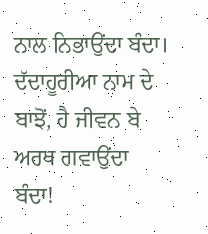ਨਾਲ ਨਿਭਾਉਂਦਾ ਬੰਦਾ।
ਦੱਦਾਹੂਰੀਆ ਨਾਮ ਦੇ ਬਾਝੋਂ, ਹੈ ਜੀਵਨ ਬੇ ਅਰਥ ਗਵਾਉਂਦਾ ਬੰਦਾ!